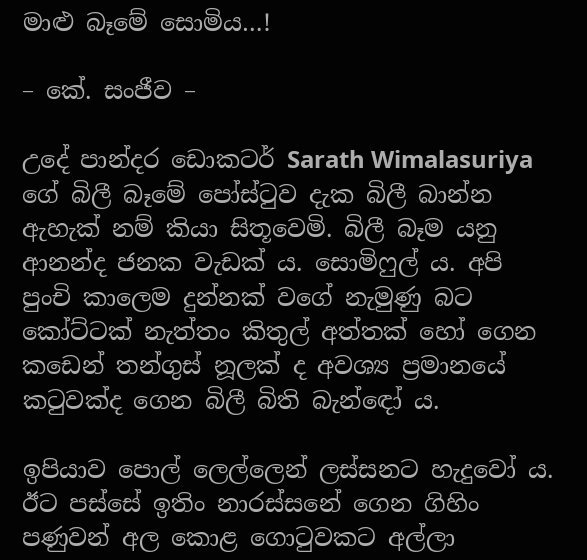මාළු බෑමේ සොමිය…!

– කේ. සංජීව –

උදේ පාන්දර ඩොකටර් Sarath Wimalasuriya ගේ බිලී බෑමේ පෝස්ටුව දැක බිලී බාන්න ඇහැක් නම් කියා සිතූවෙමි. බිලී බෑම යනු ආනන්ද ජනක වැඩක් ය. සොමිෆුල් ය. අපි පුංචි කාලෙම දුන්නක් වගේ නැමුණු බට කෝට්ටක් නැත්තං කිතුල් අත්තක් හෝ ගෙන කඩෙන් තන්ගුස් නූලක් ද අවශ්‍ය ප්‍රමානයේ කටුවක්ද ගෙන බිලී බිති බැන්ඳෝ ය.

ඉපියාව පොල් ලෙල්ලෙන් ලස්සනට හැදුවෝ ය. ඊට පස්සේ ඉතිං නාරස්සනේ ගෙන ගිහිං පණුවන් අල කොළ ගොටුවකට අල්ලා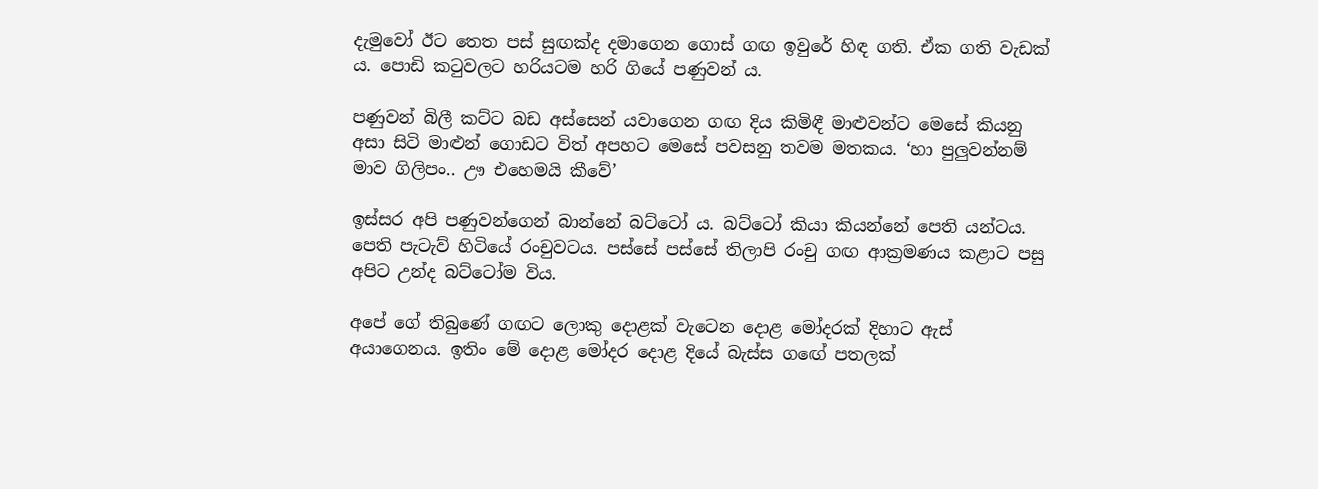දැමුවෝ ඊට තෙත පස් සුඟක්ද දමාගෙන ගොස් ගඟ ඉවුරේ හිඳ ගති. ඒක ගති වැඩක් ය. පොඩි කටුවලට හරියටම හරි ගියේ පණුවන් ය.

පණුවන් බිලී කට්ට බඩ අස්සෙන් යවාගෙන ගඟ දිය කිමිඳී මාළුවන්ට මෙසේ කියනු අසා සිටි මාළුන් ගොඩට විත් අපහට මෙසේ පවසනු තවම මතකය. ‘හා පුලුවන්නම් මාව ගිලිපං.. ඌ එහෙමයි කීවේ’

ඉස්සර අපි පණුවන්ගෙන් බාන්නේ බට්ටෝ ය. බට්ටෝ කියා කියන්නේ පෙති යන්ටය. පෙති පැටැව් හිටියේ රංචුවටය. පස්සේ පස්සේ තිලාපි රංචු ගඟ ආක්‍රමණය කළාට පසු අපිට උන්ද බට්ටෝම විය.

අපේ ගේ තිබුණේ ගඟට ලොකු දොළක් වැටෙන දොළ මෝදරක් දිහාට ඇස් අයාගෙනය. ඉතිං මේ දොළ මෝදර දොළ දියේ බැස්ස ගඟේ පතලක්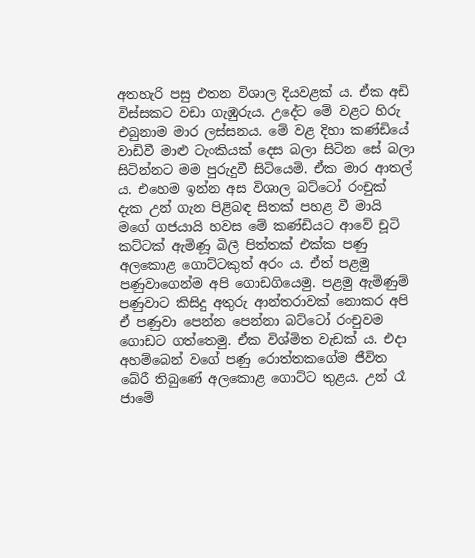අතහැරි පසු එතන විශාල දියවළක් ය. ඒක අඩි විස්සකට වඩා ගැඹුරුය. උදේට මේ වළට හිරු එබුනාම මාර ලස්සනය. මේ වළ දිහා කණ්ඩියේ වාඩිවී මාළු ටැංකියක් දෙස බලා සිටින සේ බලා සිටින්නට මම පුරුදුවී සිටියෙමි. ඒක මාර ආතල් ය. එහෙම ඉන්න අස විශාල බට්ටෝ රංචුක් දැක උන් ගැන පිළිබඳ සිතක් පහළ වී මායි මගේ ගජයායි හවස මේ කණ්ඩියට ආවේ චූටි කට්ටක් ඇමිණූ බිලී පිත්තක් එක්ක පණු අලකොළ ගොට්ටකුත් අරං ය. ඒත් පළමු පණුවාගෙන්ම අපි ගොඩගියෙමු. පළමු ඇමිණුම් පණුවාට කිසිදු අතුරු ආන්තරාවක් නොකර අපි ඒ පණුවා පෙන්න පෙන්නා බට්ටෝ රංචුවම ගොඩට ගත්තෙමු. ඒක විශ්මිත වැඩක් ය. එදා අහම්බෙන් වගේ පණු රොත්තකගේම ජීවිත බේරී තිබුණේ අලකොළ ගොට්ට තුළය. උන් රෑ ජාමේ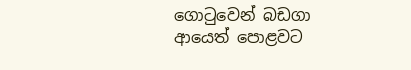ගොටුවෙන් බඩගා ආයෙත් පොළවට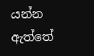යන්න ඇත්තේ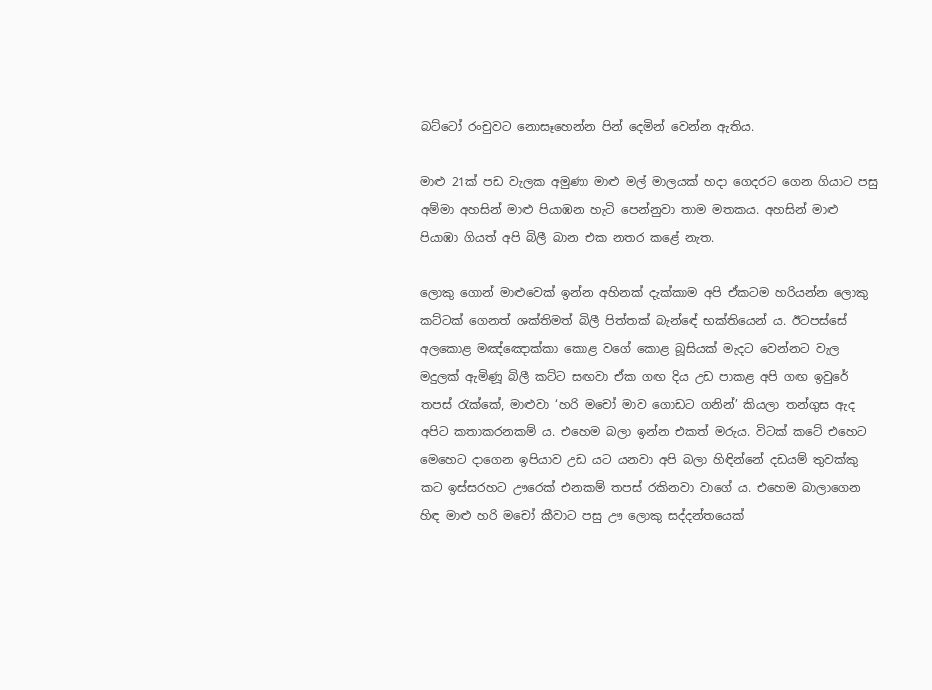බට්ටෝ රංචුවට නොසෑහෙන්න පින් දෙමින් වෙන්න ඇතිය.

මාළු 21ක් පඩ වැලක අමුණා මාළු මල් මාලයක් හදා ගෙදරට ගෙන ගියාට පසු අම්මා අහසින් මාළු පියාඹන හැටි පෙන්නුවා තාම මතකය. අහසින් මාළු පියාඹා ගියත් අපි බිලී බාන එක නතර කළේ නැත.

ලොකු ගොන් මාළුවෙක් ඉන්න අහිනක් දැක්කාම අපි ඒකටම හරියන්න ලොකු කට්ටක් ගෙනත් ශක්තිමත් බිලී පිත්තක් බැන්ඳේ භක්තියෙන් ය. ඊටපස්සේ අලකොළ මඤ්ඤොක්කා කොළ වගේ කොළ බූසියක් මැදට වෙන්නට වැල මදුලක් ඇමිණූ බිලී කට්ට සඟවා ඒක ගඟ දිය උඩ පාකළ අපි ගඟ ඉවුරේ තපස් රැක්කේ, මාළුවා ‘හරි මචෝ මාව ගොඩට ගනින්’ කියලා තන්ගුස ඇද අපිට කතාකරනකම් ය. එහෙම බලා ඉන්න එකත් මරුය. විටක් කටේ එහෙට මෙහෙට දාගෙන ඉපියාව උඩ යට යනවා අපි බලා හිඳින්නේ දඩයම් තුවක්කු කට ඉස්සරහට ඌරෙක් එනකම් තපස් රකිනවා වාගේ ය. එහෙම බාලාගෙන හිඳ මාළු හරි මචෝ කීවාට පසු ඌ ලොකු සද්දන්තයෙක්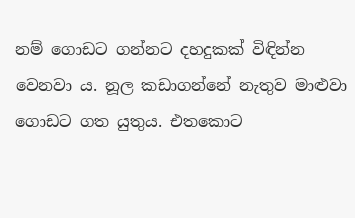නම් ගොඩට ගන්නට දහදුකක් විඳින්න වෙනවා ය. නූල කඩාගන්නේ නැතුව මාළුවා ගොඩට ගත යුතුය. එතකොට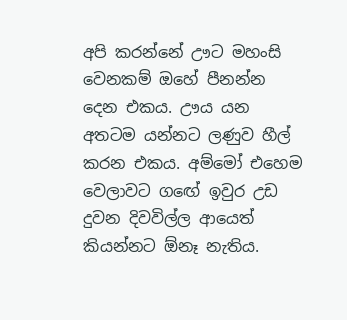අපි කරන්නේ ඌට මහංසි වෙනකම් ඔහේ පීනන්න දෙන එකය. ඌය යන අතටම යන්නට ලණුව හීල් කරන එකය. අම්මෝ එහෙම වෙලාවට ගඟේ ඉවුර උඩ දුවන දිවවිල්ල ආයෙත් කියන්නට ඕනෑ නැතිය.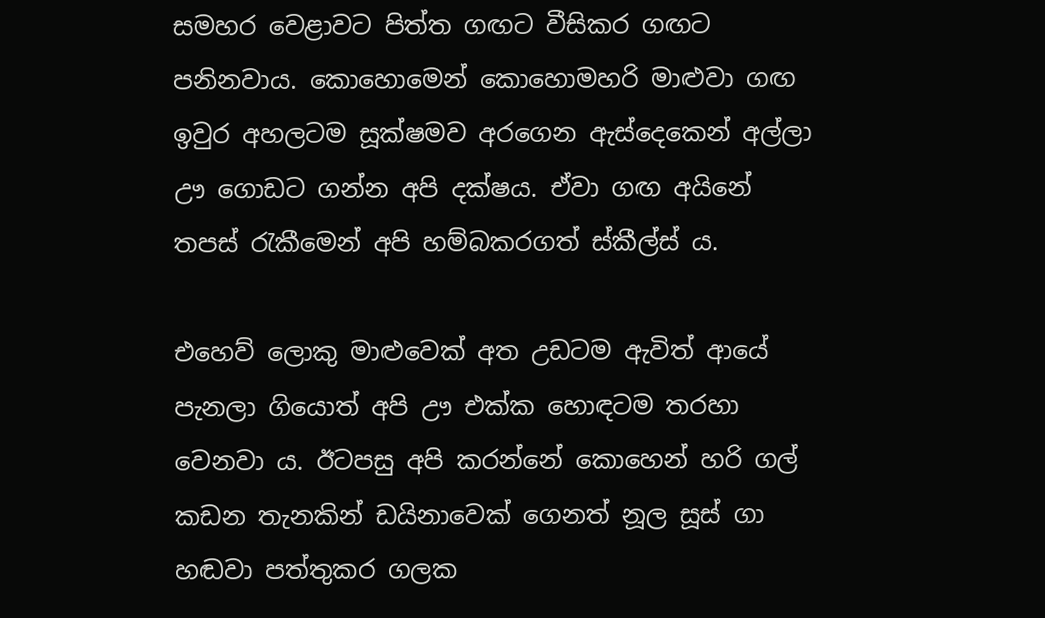සමහර වෙළාවට පිත්ත ගඟට වීසිකර ගඟට පනිනවාය. කොහොමෙන් කොහොමහරි මාළුවා ගඟ ඉවුර අහලටම සූක්ෂමව අරගෙන ඇස්දෙකෙන් අල්ලා ඌ ගොඩට ගන්න අපි දක්ෂය. ඒවා ගඟ අයිනේ තපස් රැකීමෙන් අපි හම්බකරගත් ස්කීල්ස් ය.

එහෙව් ලොකු මාළුවෙක් අත උඩටම ඇවිත් ආයේ පැනලා ගියොත් අපි ඌ එක්ක හොඳටම තරහා වෙනවා ය. ඊටපසු අපි කරන්නේ කොහෙන් හරි ගල් කඩන තැනකින් ඩයිනාවෙක් ගෙනත් නූල සූස් ගා හඬවා පත්තුකර ගලක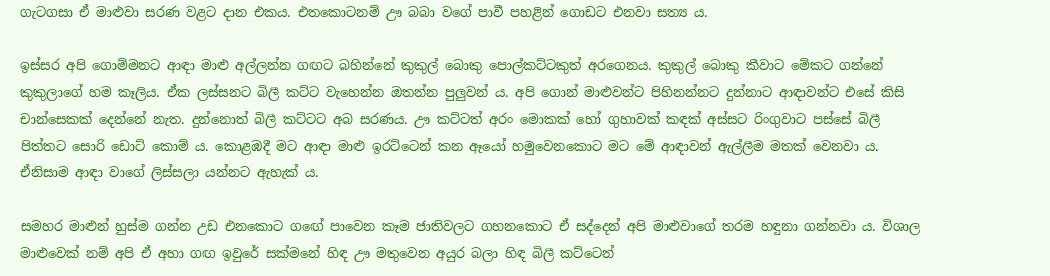ගැටගසා ඒ මාළුවා සරණ වළට දාන එකය. එතකොටනම් ඌ බබා වගේ පාවී පහළින් ගොඩට එනවා සත්‍ය ය.

ඉස්සර අපි ගොම්මනට ආඳා මාළු අල්ලන්න ගඟට බහින්නේ කුකුල් බොකු පොල්කට්ටකුත් අරගෙනය. කුකුල් බොකු කීවාට මේකට ගන්නේ කුකුලාගේ හම කෑලිය. ඒක ලස්සනට බිලී කට්ට වැහෙන්න ඔතන්න පුලුවන් ය. අපි ගොන් මාළුවන්ට පිහිනන්නට දුන්නාට ආඳාවන්ට එසේ කිසි චාන්සෙකක් දෙන්නේ නැත. දුන්නොත් බිලී කට්ටට අබ සරණය. ඌ කට්ටත් අරං මොකක් හෝ ගුහාවක් කඳක් අස්සට රිංගුවාට පස්සේ බිලී පිත්තට සොරි ඩොට් කොම් ය. කොළඹදී මට ආඳා මාළු ඉරට්ටෙන් කන ඈයෝ හමුවෙනකොට මට මේ ආඳාවන් ඇල්ලීම මතක් වෙනවා ය. ඒනිසාම ආඳා වාගේ ලිස්සලා යන්නට ඇහැක් ය.

සමහර මාළුන් හුස්ම ගන්න උඩ එනකොට ගඟේ පාවෙන කෑම ජාතිවලට ගහනකොට ඒ සද්දෙන් අපි මාළුවාගේ තරම හඳුනා ගන්නවා ය. විශාල මාළුවෙක් නම් අපි ඒ අහා ගඟ ඉවුරේ සක්මනේ හිඳ ඌ මතුවෙන අයුර බලා හිඳ බිලී කට්ටෙන්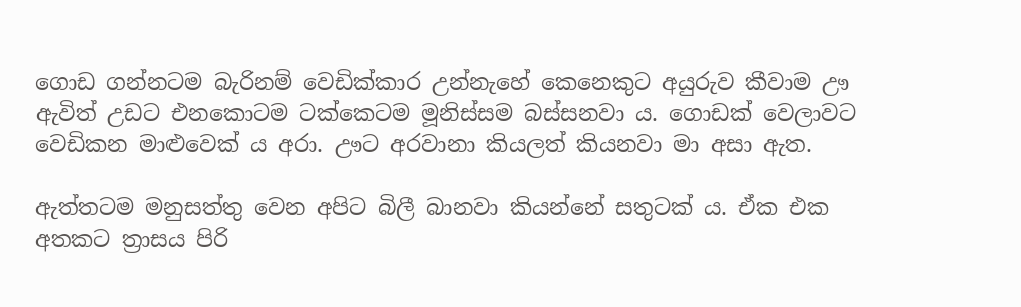ගොඩ ගන්නටම බැරිනම් වෙඩික්කාර උන්නැහේ කෙනෙකුට අයුරුව කීවාම ඌ ඇවිත් උඩට එනකොටම ටක්කෙටම මූනිස්සම බස්සනවා ය. ගොඩක් වෙලාවට වෙඩිකන මාළුවෙක් ය අරා. ඌට අරවානා කියලත් කියනවා මා අසා ඇත.

ඇත්තටම මනුසත්තු වෙන අපිට බිලී බානවා කියන්නේ සතුටක් ය. ඒක එක අතකට ත්‍රාසය පිරි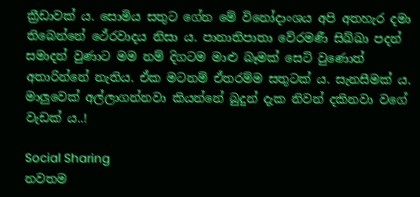ක්‍රීඩාවක් ය. සොමිය සතුට ගේන මේ විනෝදාංශය අපි අතහැර දමා තිබෙන්නේ ථේරවාදය නිසා ය. පානාතිපාතා වේරමණී සිඛ්ඛා පදන් සමාදන් වුණාට මම නම් දිගටම මාළු බෑමක් සෙට් වුණොත් අතාරින්නේ නැතිය. ඒක මටනම් ඒතරම්ම සතුටක් ය. සැනසීමක් ය. මාලුවෙක් අල්ලාගන්නවා කියන්නේ බුදුන් දැක නිවන් දකිනවා වගේ වැඩක් ය..!

Social Sharing
නවතම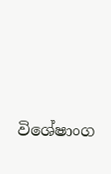විශේෂාංග